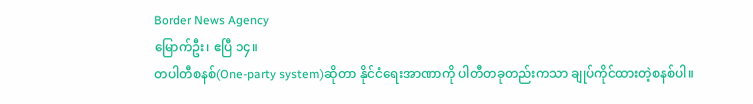Border News Agency
မြောက်ဦး၊ ဧပြီ ၁၄။
တပါတီစနစ်(One-party system)ဆိုတာ နိုင်ငံရေးအာဏာကို ပါတီတခုတည်းကသာ ချုပ်ကိုင်ထားတဲ့စနစ်ပါ။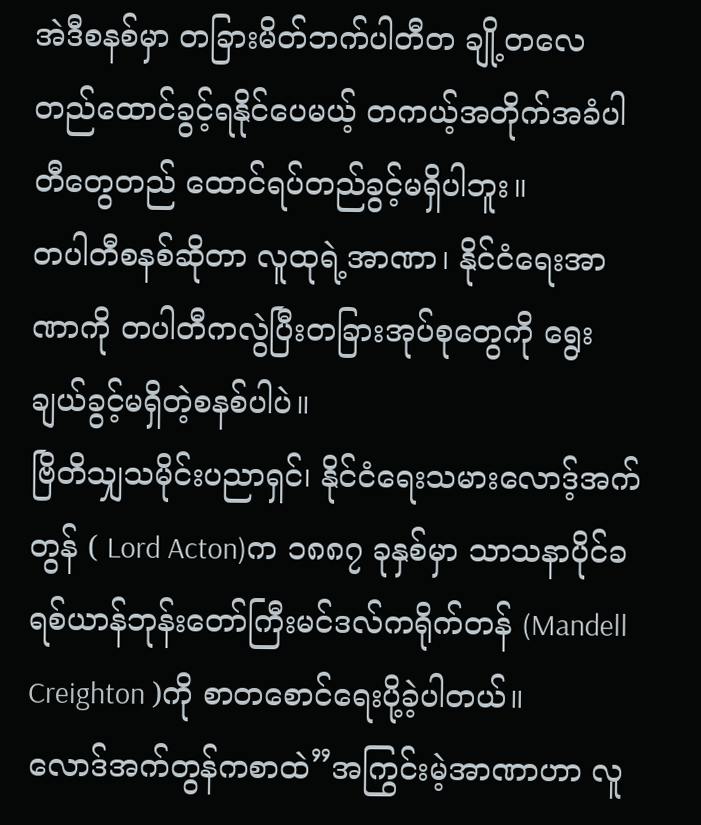အဲဒီစနစ်မှာ တခြားမိတ်ဘက်ပါတီတ ချို့တလေတည်ထောင်ခွင့်ရနိုင်ပေမယ့် တကယ့်အတိုက်အခံပါတီတွေတည် ထောင်ရပ်တည်ခွင့်မရှိပါဘူး။
တပါတီစနစ်ဆိုတာ လူထုရဲ့အာဏာ၊ နိုင်ငံရေးအာဏာကို တပါတီကလွဲပြီးတခြားအုပ်စုတွေကို ရွေးချယ်ခွင့်မရှိတဲ့စနစ်ပါပဲ။
ဗြိတိသျှသမိုင်းပညာရှင်၊ နိုင်ငံရေးသမားလောဒ့်အက်တွန် ( Lord Acton)က ၁၈၈၇ ခုနှစ်မှာ သာသနာပိုင်ခရစ်ယာန်ဘုန်းတော်ကြီးမင်ဒလ်ကရိုက်တန် (Mandell Creighton )ကို စာတစောင်ရေးပို့ခဲ့ပါတယ်။
လောဒ်အက်တွန်ကစာထဲ”အကြွင်းမဲ့အာဏာဟာ လူ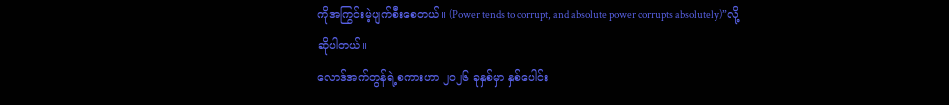ကိုအကြွင်းမဲ့ပျက်စီးစေတယ်။ (Power tends to corrupt, and absolute power corrupts absolutely)”လို့ ဆိုပါတယ်။
လောဒ်အက်တွန်ရဲ့စကားဟာ ၂၀၂၆ ခုနှစ်မှာ နှစ်ပေါင်း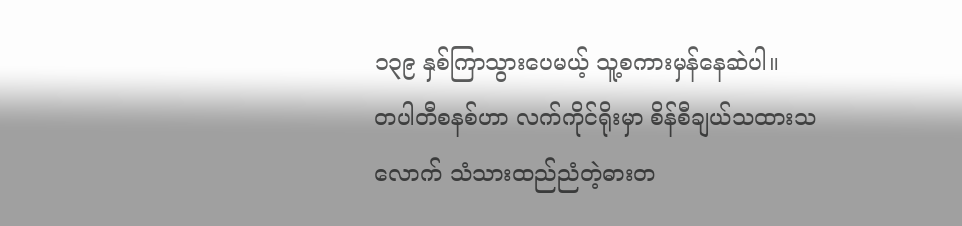၁၃၉ နှစ်ကြာသွားပေမယ့် သူ့စကားမှန်နေဆဲပါ။
တပါတီစနစ်ဟာ လက်ကိုင်ရိုးမှာ စိန်စီချယ်သထားသလောက် သံသားထည်ညံတဲ့ဓားတ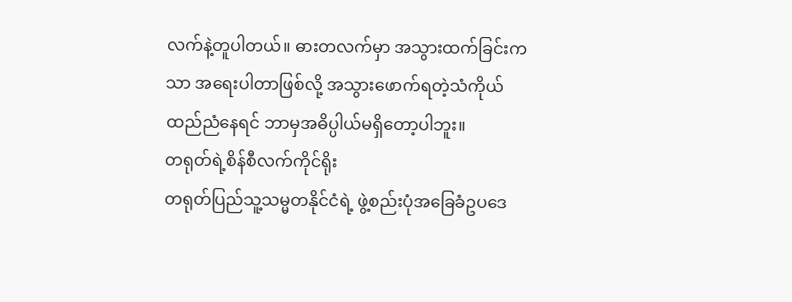လက်နဲ့တူပါတယ်။ ဓားတလက်မှာ အသွားထက်ခြင်းကသာ အရေးပါတာဖြစ်လို့ အသွားဖောက်ရတဲ့သံကိုယ်ထည်ညံနေရင် ဘာမှအဓိပ္ပါယ်မရှိတော့ပါဘူး။
တရုတ်ရဲ့စိန်စီလက်ကိုင်ရိုး
တရုတ်ပြည်သူ့သမ္မတနိုင်ငံရဲ့ ဖွဲ့စည်းပုံအခြေခံဥပဒေ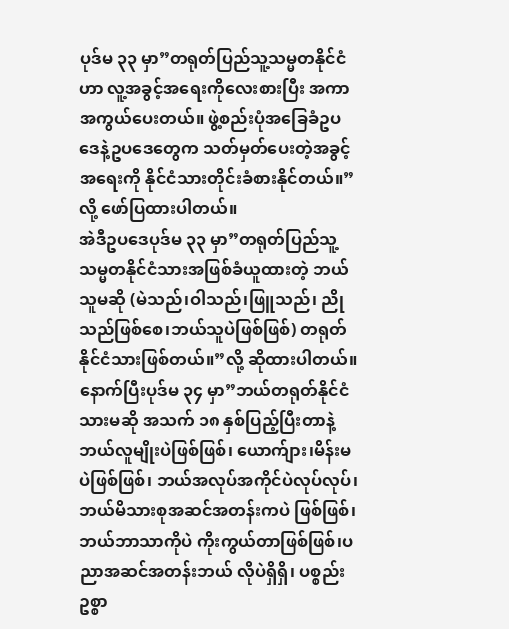ပုဒ်မ ၃၃ မှာ”တရုတ်ပြည်သူ့သမ္မတနိုင်ငံဟာ လူ့အခွင့်အရေးကိုလေးစားပြီး အကာအကွယ်ပေးတယ်။ ဖွဲ့စည်းပုံအခြေခံဥပဒေနဲ့ဥပဒေတွေက သတ်မှတ်ပေးတဲ့အခွင့်အရေးကို နိုင်ငံသားတိုင်းခံစားနိုင်တယ်။”လို့ ဖော်ပြထားပါတယ်။
အဲဒီဥပဒေပုဒ်မ ၃၃ မှာ”တရုတ်ပြည်သူ့သမ္မတနိုင်ငံသားအဖြစ်ခံယူထားတဲ့ ဘယ်သူမဆို (မဲသည်၊ဝါသည်၊ဖြူသည်၊ ညိုသည်ဖြစ်စေ၊ဘယ်သူပဲဖြစ်ဖြစ်) တရုတ်နိုင်ငံသားဖြစ်တယ်။”လို့ ဆိုထားပါတယ်။
နောက်ပြီးပုဒ်မ ၃၄ မှာ”ဘယ်တရုတ်နိုင်ငံသားမဆို အသက် ၁၈ နှစ်ပြည့်ပြီးတာနဲ့ ဘယ်လူမျိုးပဲဖြစ်ဖြစ်၊ ယောက်ျား၊မိန်းမပဲဖြစ်ဖြစ်၊ ဘယ်အလုပ်အကိုင်ပဲလုပ်လုပ်၊ ဘယ်မိသားစုအဆင်အတန်းကပဲ ဖြစ်ဖြစ်၊ ဘယ်ဘာသာကိုပဲ ကိုးကွယ်တာဖြစ်ဖြစ်၊ပညာအဆင်အတန်းဘယ် လိုပဲရှိရှိ၊ ပစ္စည်းဥစ္စာ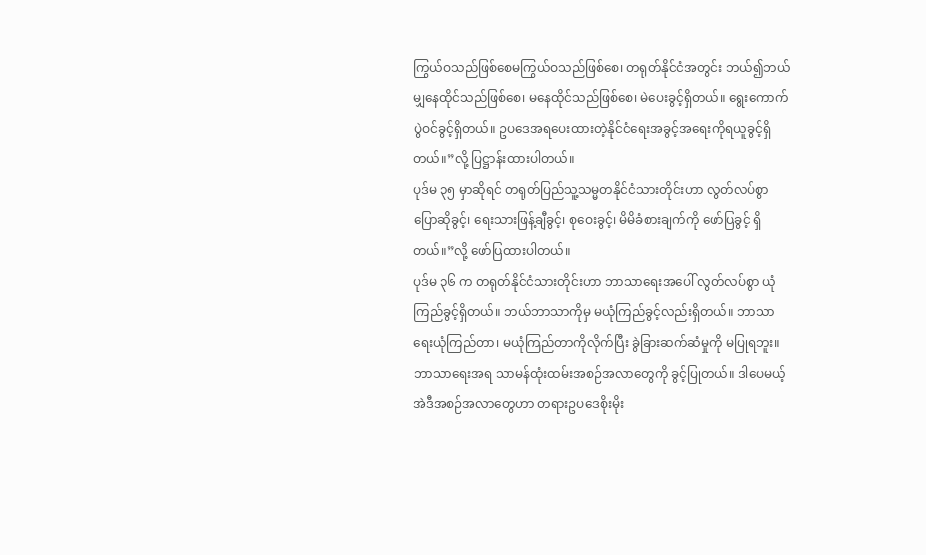ကြွယ်ဝသည်ဖြစ်စေမကြွယ်ဝသည်ဖြစ်စေ၊ တရုတ်နိုင်ငံအတွင်း ဘယ်၍ဘယ်မျှနေထိုင်သည်ဖြစ်စေ၊ မနေထိုင်သည်ဖြစ်စေ၊ မဲပေးခွင့်ရှိတယ်။ ရွေးကောက်ပွဲဝင်ခွင့်ရှိတယ်။ ဥပဒေအရပေးထားတဲ့နိုင်ငံရေးအခွင့်အရေးကိုရယူခွင့်ရှိတယ်။”လို့ ပြဋ္ဌာန်းထားပါတယ်။
ပုဒ်မ ၃၅ မှာဆိုရင် တရုတ်ပြည်သူ့သမ္မတနိုင်ငံသားတိုင်းဟာ လွတ်လပ်စွာပြောဆိုခွင့်၊ ရေးသားဖြန့်ချီခွင့်၊ စုဝေးခွင့်၊ မိမိခံစားချက်ကို ဖော်ပြခွင့် ရှိတယ်။”လို့ ဖော်ပြထားပါတယ်။
ပုဒ်မ ၃၆ က တရုတ်နိုင်ငံသားတိုင်းဟာ ဘာသာရေးအပေါ် လွတ်လပ်စွာ ယုံကြည်ခွင့်ရှိတယ်။ ဘယ်ဘာသာကိုမှ မယုံကြည်ခွင့်လည်းရှိတယ်။ ဘာသာရေးယုံကြည်တာ၊ မယုံကြည်တာကိုလိုက်ပြီး ခွဲခြားဆက်ဆံမှုကို မပြုရဘူး။ ဘာသာရေးအရ သာမန်ထုံးထမ်းအစဉ်အလာတွေကို ခွင့်ပြုတယ်။ ဒါပေမယ့် အဲဒီအစဉ်အလာတွေဟာ တရားဥပဒေစိုးမိုး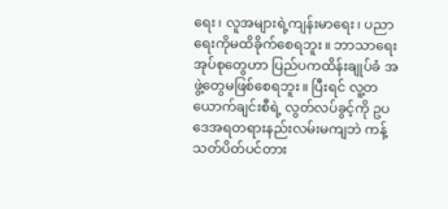ရေး၊ လူအများရဲ့ကျန်းမာရေး၊ ပညာရေးကိုမထိခိုက်စေရဘူး။ ဘာသာရေးအုပ်စုတွေဟာ ပြည်ပကထိန်းချုပ်ခံ အဖွဲ့တွေမဖြစ်စေရဘူး။ ပြီးရင် လူ့တယောက်ချင်းစီရဲ့ လွတ်လပ်ခွင့်ကို ဥပဒေအရတရားနည်းလမ်းမကျဘဲ ကန့်သတ်ပိတ်ပင်တား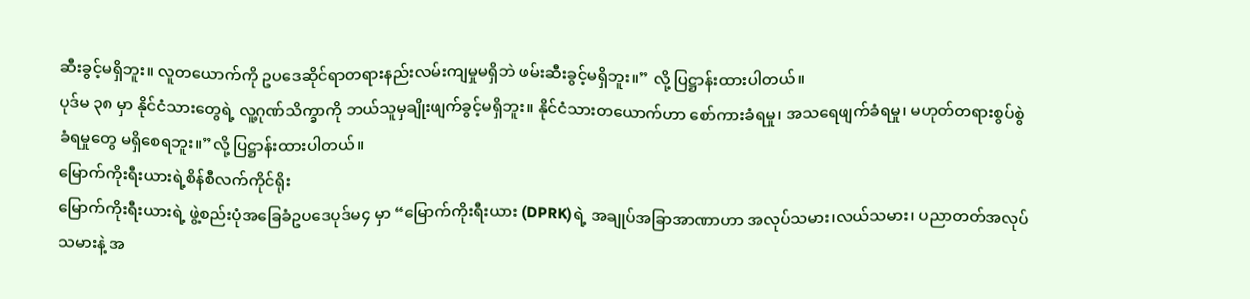ဆီးခွင့်မရှိဘူး။ လူတယောက်ကို ဥပဒေဆိုင်ရာတရားနည်းလမ်းကျမှုမရှိဘဲ ဖမ်းဆီးခွင့်မရှိဘူး။” လို့ ပြဋ္ဌာန်းထားပါတယ်။
ပုဒ်မ ၃၈ မှာ နိုင်ငံသားတွေရဲ့ လူ့ဂုဏ်သိက္ခာကို ဘယ်သူမှချိုးဖျက်ခွင့်မရှိဘူး။ နိုင်ငံသားတယောက်ဟာ စော်ကားခံရမှု၊ အသရေဖျက်ခံရမှု၊ မဟုတ်တရားစွပ်စွဲခံရမှုတွေ မရှိစေရဘူး။”လို့ ပြဋ္ဌာန်းထားပါတယ်။
မြောက်ကိုးရီးယားရဲ့စိန်စီလက်ကိုင်ရိုး
မြောက်ကိုးရီးယားရဲ့ ဖွဲ့စည်းပုံအခြေခံဥပဒေပုဒ်မ၄ မှာ “မြောက်ကိုးရီးယား (DPRK)ရဲ့ အချုပ်အခြာအာဏာဟာ အလုပ်သမား၊လယ်သမား၊ ပညာတတ်အလုပ်သမားနဲ့ အ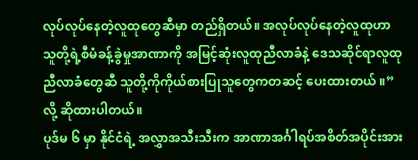လုပ်လုပ်နေတဲ့လူထုတွေဆီမှာ တည်ရှိတယ်။ အလုပ်လုပ်နေတဲ့လူထုဟာ သူတို့ရဲ့စီမံခန့်ခွဲမှုအာဏာကို အမြင့်ဆုံးလူထုညီလာခံနဲ့ ဒေသဆိုင်ရာလူထုညီလာခံတွေဆီ သူတို့ကိုကိုယ်စားပြုသူတွေကတဆင့် ပေးထားတယ် ။”လို့ ဆိုထားပါတယ်။
ပုဒ်မ ၆ မှာ နိုင်ငံရဲ့ အလွှာအသီးသီးက အာဏာအင်္ဂါရပ်အစိတ်အပိုင်းအား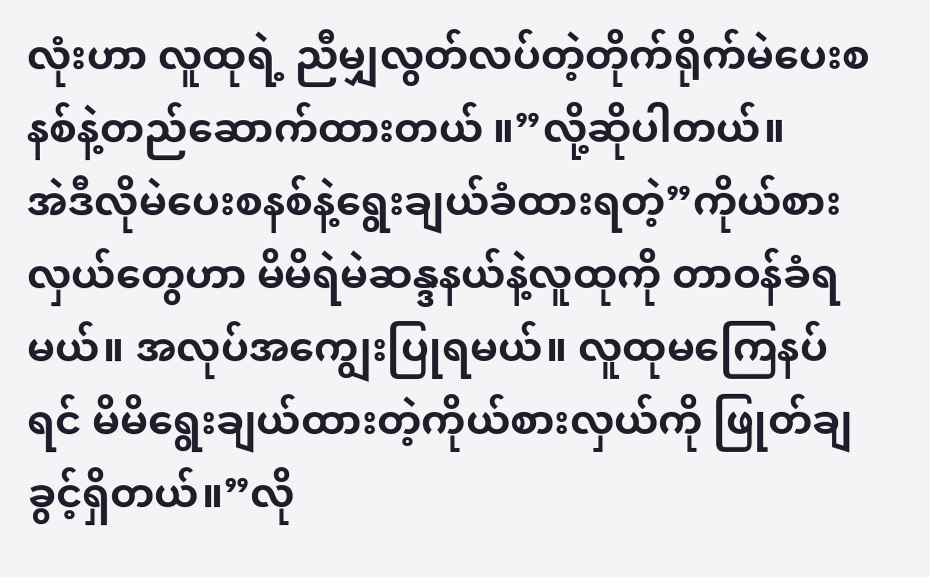လုံးဟာ လူထုရဲ့ ညီမျှလွတ်လပ်တဲ့တိုက်ရိုက်မဲပေးစနစ်နဲ့တည်ဆောက်ထားတယ် ။”လို့ဆိုပါတယ်။
အဲဒီလိုမဲပေးစနစ်နဲ့ရွေးချယ်ခံထားရတဲ့”ကိုယ်စားလှယ်တွေဟာ မိမိရဲမဲဆန္ဒနယ်နဲ့လူထုကို တာဝန်ခံရမယ်။ အလုပ်အကျွေးပြုရမယ်။ လူထုမကြေနပ်ရင် မိမိရွေးချယ်ထားတဲ့ကိုယ်စားလှယ်ကို ဖြုတ်ချခွင့်ရှိတယ်။”လို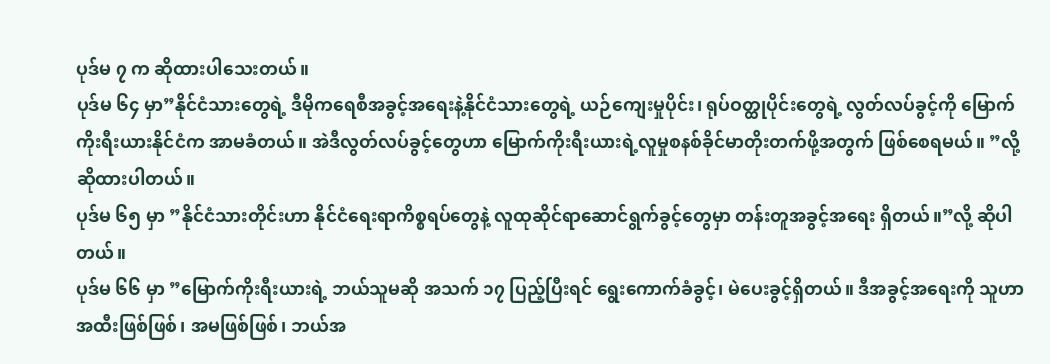ပုဒ်မ ၇ က ဆိုထားပါသေးတယ်။
ပုဒ်မ ၆၄ မှာ”နိုင်ငံသားတွေရဲ့ ဒီမိုကရေစီအခွင့်အရေးနဲ့နိုင်ငံသားတွေရဲ့ ယဉ်ကျေးမှုပိုင်း၊ ရုပ်ဝတ္ထုပိုင်းတွေရဲ့ လွတ်လပ်ခွင့်ကို မြောက်ကိုးရီးယားနိုင်ငံက အာမခံတယ်။ အဲဒီလွတ်လပ်ခွင့်တွေဟာ မြောက်ကိုးရီးယားရဲ့လူမှုစနစ်ခိုင်မာတိုးတက်ဖို့အတွက် ဖြစ်စေရမယ်။ ”လို့ဆိုထားပါတယ်။
ပုဒ်မ ၆၅ မှာ ”နိုင်ငံသားတိုင်းဟာ နိုင်ငံရေးရာကိစ္စရပ်တွေနဲ့ လူထုဆိုင်ရာဆောင်ရွက်ခွင့်တွေမှာ တန်းတူအခွင့်အရေး ရှိတယ်။”လို့ ဆိုပါတယ်။
ပုဒ်မ ၆၆ မှာ ”မြောက်ကိုးရီးယားရဲ့ ဘယ်သူမဆို အသက် ၁၇ ပြည့်ပြီးရင် ရွေးကောက်ခံခွင့်၊ မဲပေးခွင့်ရှိတယ်။ ဒီအခွင့်အရေးကို သူဟာ အထီးဖြစ်ဖြစ်၊ အမဖြစ်ဖြစ်၊ ဘယ်အ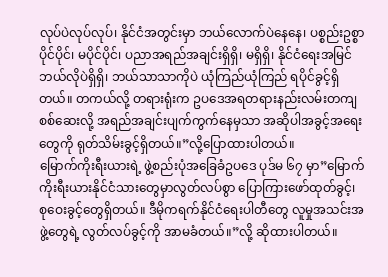လုပ်ပဲလုပ်လုပ်၊ နိုင်ငံအတွင်းမှာ ဘယ်လောက်ပဲနေနေ၊ ပစ္စည်းဥစ္စာပိုင်ပိုင်၊ မပိုင်ပိုင်၊ ပညာအရည်အချင်းရှိရှိ၊ မရှိရှိ၊ နိုင်ငံရေးအမြင်ဘယ်လိုပဲရှိရှိ၊ ဘယ်သာသာကိုပဲ ယုံကြည်ယုံကြည် ရပိုင်ခွင့်ရှိတယ်။ တကယ်လို့ တရားရုံးက ဥပဒေအရတရားနည်းလမ်းတကျစစ်ဆေးလို့ အရည်အချင်းပျက်ကွက်နေမှသာ အဆိုပါအခွင့်အရေးတွေကို ရုတ်သိမ်းခွင့်ရှိတယ်။”လို့ပြောထားပါတယ်။
မြောက်ကိုးရီးယားရဲ့ ဖွဲ့စည်းပုံအခြေခံဥပဒေ ပုဒ်မ ၆၇ မှာ”မြောက်ကိုးရီးယားနိုင်ငံသားတွေမှာလွတ်လပ်စွာ ပြောကြားဖော်ထုတ်ခွင့်၊ စုဝေးခွင့်တွေရှိတယ်။ ဒီမိုကရက်နိုင်ငံရေးပါတီတွေ လူမှုအသင်းအဖွဲ့တွေရဲ့ လွတ်လပ်ခွင့်ကို အာမခံတယ်။”လို့ ဆိုထားပါတယ်။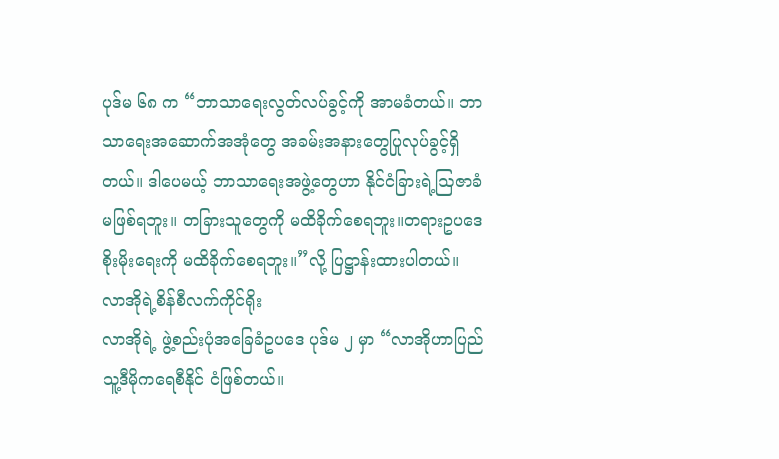ပုဒ်မ ၆၈ က “ဘာသာရေးလွတ်လပ်ခွင့်ကို အာမခံတယ်။ ဘာသာရေးအဆောက်အအုံတွေ အခမ်းအနားတွေပြုလုပ်ခွင့်ရှိတယ်။ ဒါပေမယ့် ဘာသာရေးအဖွဲ့တွေဟာ နိုင်ငံခြားရဲ့ဩဇာခံမဖြစ်ရဘူး။ တခြားသူတွေကို မထိခိုက်စေရဘူး။တရားဥပဒေစိုးမိုးရေးကို မထိခိုက်စေရဘူး။”လို့ ပြဋ္ဌာန်းထားပါတယ်။
လာအိုရဲ့စိန်စီလက်ကိုင်ရိုး
လာအိုရဲ့ ဖွဲ့စည်းပုံအခြေခံဥပဒေ ပုဒ်မ ၂ မှာ “လာအိုဟာပြည်သူ့ဒီမိုကရေစီနိုင် ငံဖြစ်တယ်။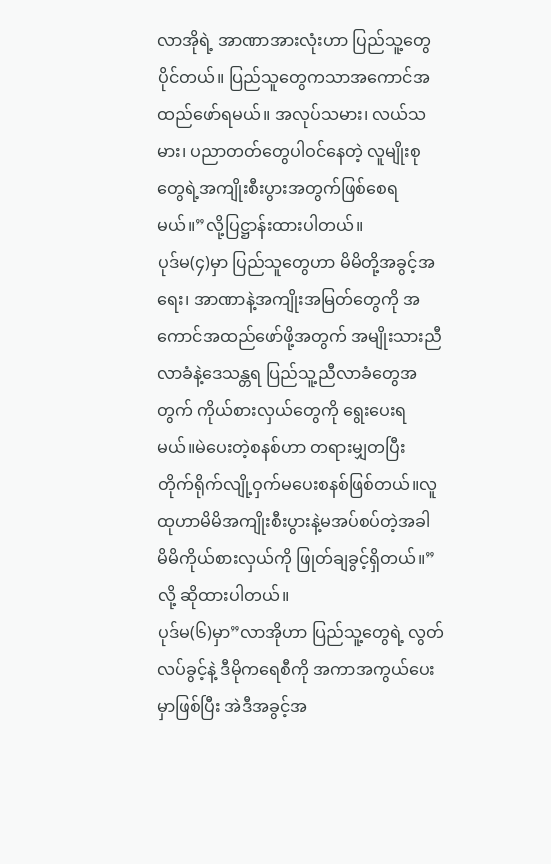လာအိုရဲ့ အာဏာအားလုံးဟာ ပြည်သူ့တွေပိုင်တယ်။ ပြည်သူတွေကသာအကောင်အထည်ဖော်ရမယ်။ အလုပ်သမား၊ လယ်သမား၊ ပညာတတ်တွေပါဝင်နေတဲ့ လူမျိုးစုတွေရဲ့အကျိုးစီးပွားအတွက်ဖြစ်စေရမယ်။”လို့ပြဋ္ဌာန်းထားပါတယ်။
ပုဒ်မ(၄)မှာ ပြည်သူတွေဟာ မိမိတို့အခွင့်အရေး၊ အာဏာနဲ့အကျိုးအမြတ်တွေကို အကောင်အထည်ဖော်ဖို့အတွက် အမျိုးသားညီလာခံနဲ့ဒေသန္တရ ပြည်သူ့ညီလာခံတွေအတွက် ကိုယ်စားလှယ်တွေကို ရွေးပေးရမယ်။မဲပေးတဲ့စနစ်ဟာ တရားမျှတပြီး တိုက်ရိုက်လျို့ဝှက်မပေးစနစ်ဖြစ်တယ်။လူထုဟာမိမိအကျိုးစီးပွားနဲ့မအပ်စပ်တဲ့အခါ မိမိကိုယ်စားလှယ်ကို ဖြုတ်ချခွင့်ရှိတယ်။”လို့ ဆိုထားပါတယ်။
ပုဒ်မ(၆)မှာ”လာအိုဟာ ပြည်သူ့တွေရဲ့ လွတ်လပ်ခွင့်နဲ့ ဒီမိုကရေစီကို အကာအကွယ်ပေးမှာဖြစ်ပြီး အဲဒီအခွင့်အ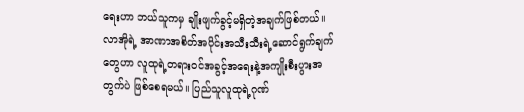ရေးဟာ ဘယ်သူကမှ ချိုးဖျက်ခွင့်မရှိတဲ့အချက်ဖြစ်တယ်။ လာအိုရဲ့ အာဏာအစိတ်အပိုင်းအသီးသီးရဲ့ဆောင်ရွက်ချက်တွေဟာ လူထုရဲ့တရားဝင်အခွင့်အရေးနဲ့အကျိုးစီးပွားအတွက်ပဲ ဖြစ်စေရမယ်။ ပြည်သူလူထုရဲ့ဂုဏ်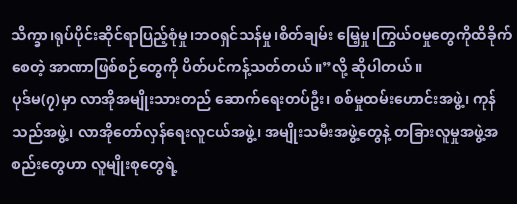သိက္ခာ၊ရုပ်ပိုင်းဆိုင်ရာပြည့်စုံမှု၊ဘဝရှင်သန်မှု၊စိတ်ချမ်း မြေ့မှု၊ကြွယ်ဝမှုတွေကိုထိခိုက်စေတဲ့ အာဏာဖြစ်စဉ်တွေကို ပိတ်ပင်ကန့်သတ်တယ်။”လို့ ဆိုပါတယ်။
ပုဒ်မ(၇)မှာ လာအိုအမျိုးသားတည် ဆောက်ရေးတပ်ဦး၊ စစ်မှုထမ်းဟောင်းအဖွဲ့၊ ကုန်သည်အဖွဲ့၊ လာအိုတော်လှန်ရေးလူငယ်အဖွဲ့၊ အမျိုးသမီးအဖွဲ့တွေနဲ့ တခြားလူမှုအဖွဲ့အစည်းတွေဟာ လူမျိုးစုတွေရဲ့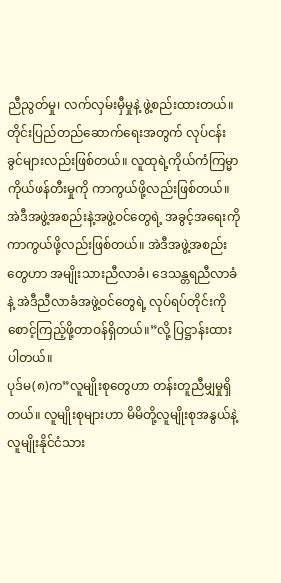ညီညွတ်မှု၊ လက်လှမ်းမှီမှုနဲ့ ဖွဲ့စည်းထားတယ်။ တိုင်းပြည်တည်ဆောက်ရေးအတွက် လုပ်ငန်းခွင်များလည်းဖြစ်တယ်။ လူထုရဲ့ကိုယ်ကံကြမ္မာကိုယ်ဖန်တီးမှုကို ကာကွယ်ဖို့လည်းဖြစ်တယ်။အဲဒီအဖွဲ့အစည်းနဲ့အဖွဲ့ဝင်တွေရဲ့ အခွင့်အရေးကိုကာကွယ်ဖို့လည်းဖြစ်တယ်။ အဲဒီအဖွဲ့အစည်းတွေဟာ အမျိုးသားညီလာခံ၊ ဒေသန္တရညီလာခံနဲ့ အဲဒီညီလာခံအဖွဲ့ဝင်တွေရဲ့ လုပ်ရပ်တိုင်းကိုစောင့်ကြည့်ဖို့တာဝန်ရှိတယ်။”လို့ ပြဋ္ဌာန်းထားပါတယ်။
ပုဒ်မ(၈)က”လူမျိုးစုတွေဟာ တန်းတူညီမျှမှုရှိတယ်။ လူမျိုးစုများဟာ မိမိတို့လူမျိုးစုအနွယ်နဲ့ လူမျိုးနိုင်ငံသား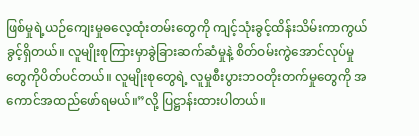ဖြစ်မှုရဲ့ယဉ်ကျေးမှုဓလေ့ထုံးတမ်းတွေကို ကျင့်သုံးခွင့်ထိန်းသိမ်းကာကွယ်ခွင့်ရှိတယ်။ လူမျိုးစုကြားမှာခွဲခြားဆက်ဆံမှုနဲ့ စိတ်ဝမ်းကွဲအောင်လုပ်မှုတွေကိုပိတ်ပင်တယ်။ လူမျိုးစုတွေရဲ့ လူမှုစီးပွားဘဝတိုးတက်မှုတွေကို အကောင်အထည်ဖော်ရမယ်။”လို့ ပြဋ္ဌာန်းထားပါတယ်။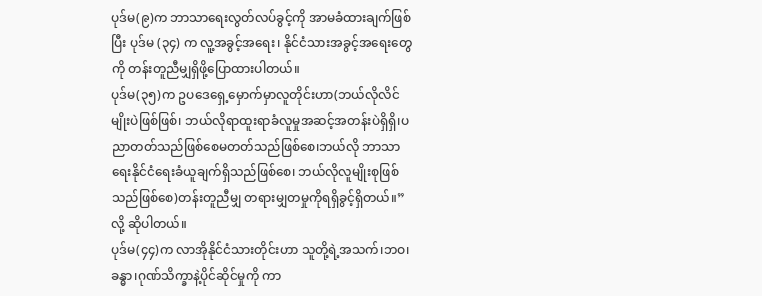ပုဒ်မ(၉)က ဘာသာရေးလွတ်လပ်ခွင့်ကို အာမခံထားချက်ဖြစ်ပြီး ပုဒ်မ (၃၄) က လူ့အခွင့်အရေး၊ နိုင်ငံသားအခွင့်အရေးတွေကို တန်းတူညီမျှရှိဖို့ပြောထားပါတယ်။
ပုဒ်မ(၃၅)က ဥပဒေရှေ့မှောက်မှာလူတိုင်းဟာ(ဘယ်လိုလိင်မျိုးပဲဖြစ်ဖြစ်၊ ဘယ်လိုရာထူးရာခံလူမှုအဆင့်အတန်းပဲရှိရှိ၊ပညာတတ်သည်ဖြစ်စေမတတ်သည်ဖြစ်စေ၊ဘယ်လို ဘာသာရေးနိုင်ငံရေးခံယူချက်ရှိသည်ဖြစ်စေ၊ ဘယ်လိုလူမျိုးစုဖြစ်သည်ဖြစ်စေ)တန်းတူညီမျှ တရားမျှတမှုကိုရရှိခွင့်ရှိတယ်။”လို့ ဆိုပါတယ်။
ပုဒ်မ(၄၄)က လာအိုနိုင်ငံသားတိုင်းဟာ သူတို့ရဲ့အသက်၊ဘဝ၊ခန္ဓာ၊ဂုဏ်သိက္ခာနဲ့ပိုင်ဆိုင်မှုကို ကာ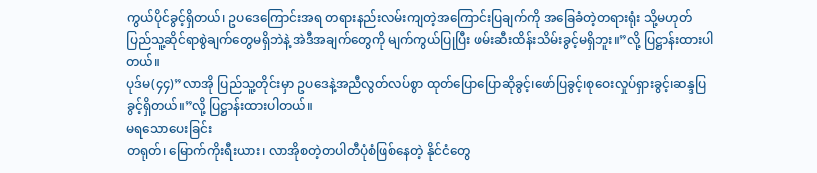ကွယ်ပိုင်ခွင့်ရှိတယ်၊ ဥပဒေကြောင်းအရ တရားနည်းလမ်းကျတဲ့အကြောင်းပြချက်ကို အခြေခံတဲ့တရားရုံး သို့မဟုတ် ပြည်သူ့ဆိုင်ရာစွဲချက်တွေမရှိဘဲနဲ့ အဲဒီအချက်တွေကို မျက်ကွယ်ပြုပြီး ဖမ်းဆီးထိန်းသိမ်းခွင့်မရှိဘူး။”လို့ ပြဋ္ဌာန်းထားပါတယ်။
ပုဒ်မ(၄၄)”လာအို ပြည်သူ့တိုင်းမှာ ဥပဒေနဲ့အညီလွတ်လပ်စွာ ထုတ်ပြောပြောဆိုခွင့်၊ဖော်ပြခွင့်၊စုဝေးလှုပ်ရှားခွင့်၊ဆန္ဒပြခွင့်ရှိတယ်။”လို့ ပြဋ္ဌာန်းထားပါတယ်။
မရသောပေးခြင်း
တရုတ်၊ မြောက်ကိုးရီးယား၊ လာအိုစတဲ့တပါတီပုံစံဖြစ်နေတဲ့ နိုင်ငံတွေ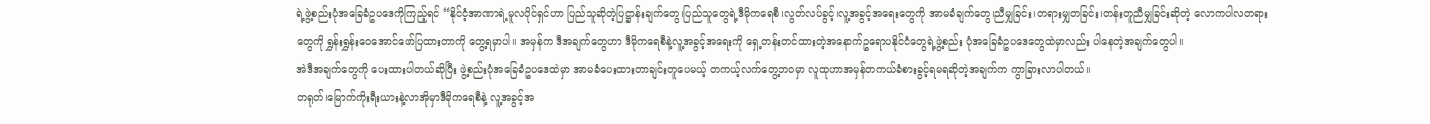ရဲ့ဖွဲ့စည်းပုံအခြေခံဥပဒေကိုကြည့်ရင် “နိုင်ငံ့အာဏာရဲ့မူလပိုင်ရှင်ဟာ ပြည်သူဆိုတဲ့ပြဋ္ဌာန်းချက်တွေ၊ပြည်သူတွေရဲ့ဒီမိုကရေစီ၊လွတ်လပ်ခွင့်၊လူ့အခွင့်အရေးတွေကို အာမခံချက်တွေ၊ညီမျှခြင်း၊တရားမျှတခြင်း၊တန်းတူညီမျှခြင်းဆိုတဲ့ လောကပါလတရားတွေကို ရွှန်းရွှန်းဝေအောင်ဖော်ပြထားတာကို တွေ့ရမှာပါ။ အမှန်က ဒီအချက်တွေဟာ ဒီမိုကရေစီနဲ့လူ့အခွင့်အရေးကို ရှေ့တန်းတင်ထားတဲ့အနောက်ဥရောပနိုင်ငံတွေရဲ့ဖွဲ့စည်း ပုံအခြေခံဥပဒေတွေထဲမှာလည်း ပါနေတဲ့အချက်တွေပါ။
အဲဒီအချက်တွေကို ပေးထားပါတယ်ဆိုပြီး ဖွဲ့စည်းပုံအခြေခံဥပဒေထဲမှာ အာမခံပေးထားတာချင်းတူပေမယ့် တကယ့်လက်တွေ့ဘဝမှာ လူထုဟာအမှန်တကယ်ခံစားခွင့်ရမရဆိုတဲ့အချက်က ကွာခြားလာပါတယ်။
တရုတ်၊မြောက်ကိုးရီးယားနဲ့လာအိုမှာဒီမိုကရေစီနဲ့ လူ့အခွင့်အ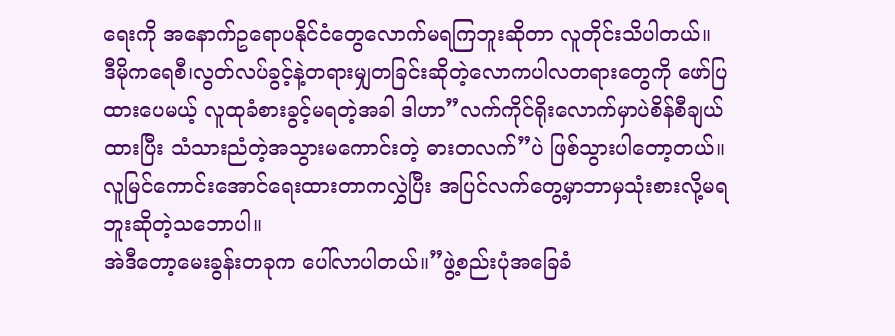ရေးကို အနောက်ဥရောပနိုင်ငံတွေလောက်မရကြဘူးဆိုတာ လူတိုင်းသိပါတယ်။
ဒီမိုကရေစီ၊လွတ်လပ်ခွင့်နဲ့တရားမျှတခြင်းဆိုတဲ့လောကပါလတရားတွေကို ဖော်ပြထားပေမယ့် လူထုခံစားခွင့်မရတဲ့အခါ ဒါဟာ”လက်ကိုင်ရိုးလောက်မှာပဲစိန်စီချယ်ထားပြီး သံသားညံတဲ့အသွားမကောင်းတဲ့ ဓားတလက်”ပဲ ဖြစ်သွားပါတော့တယ်။
လူမြင်ကောင်းအောင်ရေးထားတာကလွှဲပြီး အပြင်လက်တွေ့မှာဘာမှသုံးစားလို့မရဘူးဆိုတဲ့သဘောပါ။
အဲဒီတော့မေးခွန်းတခုက ပေါ်လာပါတယ်။”ဖွဲ့စည်းပုံအခြေခံ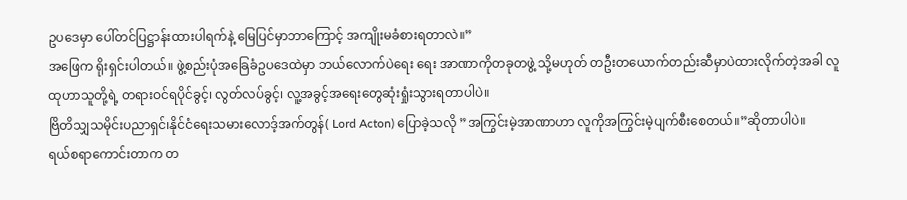ဥပဒေမှာ ပေါ်တင်ပြဋ္ဌာန်းထားပါရက်နဲ့ မြေပြင်မှာဘာကြောင့် အကျိုးမခံစားရတာလဲ။”
အဖြေက ရိုးရှင်းပါတယ်။ ဖွဲ့စည်းပုံအခြေခံဥပဒေထဲမှာ ဘယ်လောက်ပဲရေး ရေး အာဏာကိုတခုတဖွဲ့ သို့မဟုတ် တဦးတယောက်တည်းဆီမှာပဲထားလိုက်တဲ့အခါ လူထုဟာသူတို့ရဲ့ တရားဝင်ရပိုင်ခွင့်၊ လွတ်လပ်ခွင့်၊ လူ့အခွင့်အရေးတွေဆုံးရှုံးသွားရတာပါပဲ။
ဗြိတိသျှသမိုင်းပညာရှင်၊နိုင်ငံရေးသမားလောဒ့်အက်တွန်( Lord Acton) ပြောခဲ့သလို ”အကြွင်းမဲ့အာဏာဟာ လူကိုအကြွင်းမဲ့ပျက်စီးစေတယ်။”ဆိုတာပါပဲ။
ရယ်စရာကောင်းတာက တ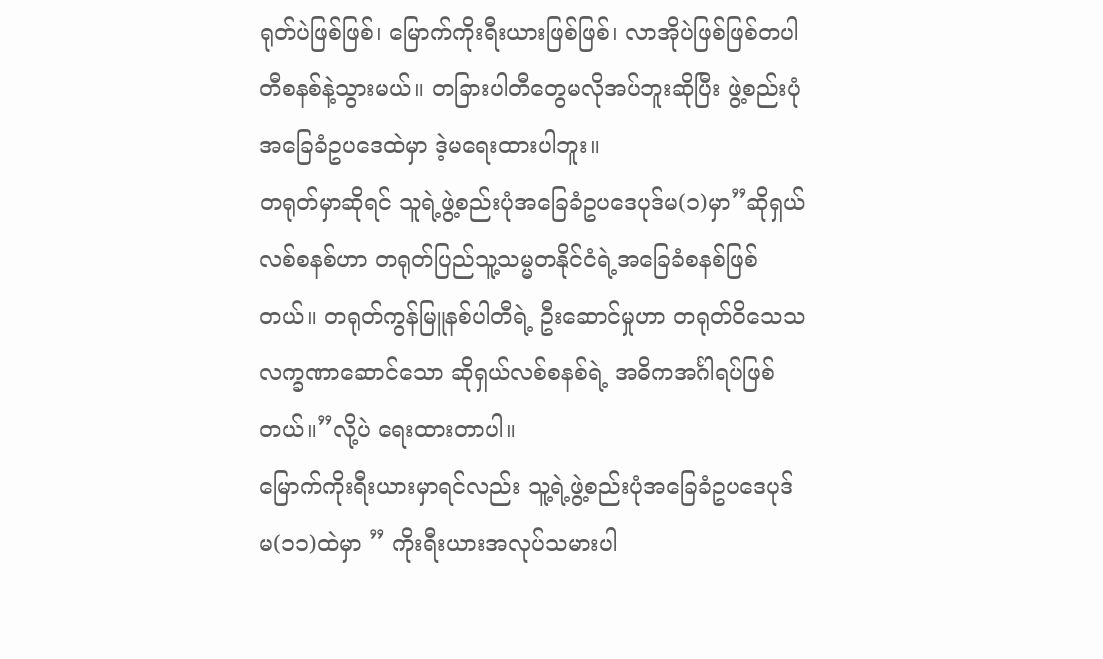ရုတ်ပဲဖြစ်ဖြစ်၊ မြောက်ကိုးရီးယားဖြစ်ဖြစ်၊ လာအိုပဲဖြစ်ဖြစ်တပါတီစနစ်နဲ့သွားမယ်။ တခြားပါတီတွေမလိုအပ်ဘူးဆိုပြီး ဖွဲ့စည်းပုံအခြေခံဥပဒေထဲမှာ ဒဲ့မရေးထားပါဘူး။
တရုတ်မှာဆိုရင် သူရဲ့ဖွဲ့စည်းပုံအခြေခံဥပဒေပုဒ်မ(၁)မှာ”ဆိုရှယ်လစ်စနစ်ဟာ တရုတ်ပြည်သူ့သမ္မတနိုင်ငံရဲ့အခြေခံစနစ်ဖြစ်တယ်။ တရုတ်ကွန်မြူနစ်ပါတီရဲ့ ဦးဆောင်မှုဟာ တရုတ်ဝိသေသလက္ခဏာဆောင်သော ဆိုရှယ်လစ်စနစ်ရဲ့ အဓိကအင်္ဂါရပ်ဖြစ်တယ်။”လို့ပဲ ရေးထားတာပါ။
မြောက်ကိုးရီးယားမှာရင်လည်း သူ့ရဲ့ဖွဲ့စည်းပုံအခြေခံဥပဒေပုဒ်မ(၁၁)ထဲမှာ ” ကိုးရီးယားအလုပ်သမားပါ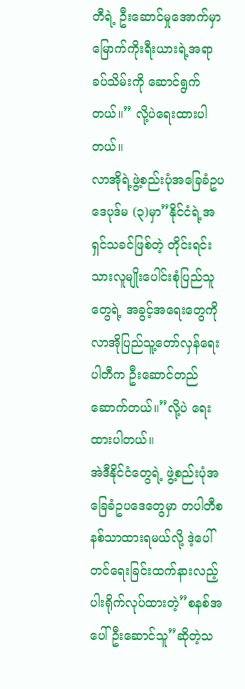တီရဲ့ ဦးဆောင်မှုအောက်မှာမြောက်ကိုးရီးယားရဲ့အရာခပ်သိမ်းကို ဆောင်ရွက်တယ်။” လို့ပဲရေးထားပါတယ်။
လာအိုရဲ့ဖွဲ့စည်းပုံအခြေခံဥပဒေပုဒ်မ (၃)မှာ”နိုင်ငံရဲ့အရှင်သခင်ဖြစ်တဲ့ တိုင်းရင်းသားလူမျိုးပေါင်းစုံပြည်သူတွေရဲ့ အခွင့်အရေးတွေကို လာအိုပြည်သူ့တော်လှန်ရေးပါတီက ဦးဆောင်တည်ဆောက်တယ်။”လို့ပဲ ရေးထားပါတယ်။
အဲဒီနိုင်ငံတွေရဲ့ ဖွဲ့စည်းပုံအခြေခံဥပဒေတွေမှာ တပါတီစနစ်သာထားရမယ်လို့ ဒဲ့ပေါ်တင်ရေးခြင်းထက်နားလည့်ပါးရိုက်လုပ်ထားတဲ့”စနစ်အပေါ် ဦးဆောင်သူ”ဆိုတဲ့သ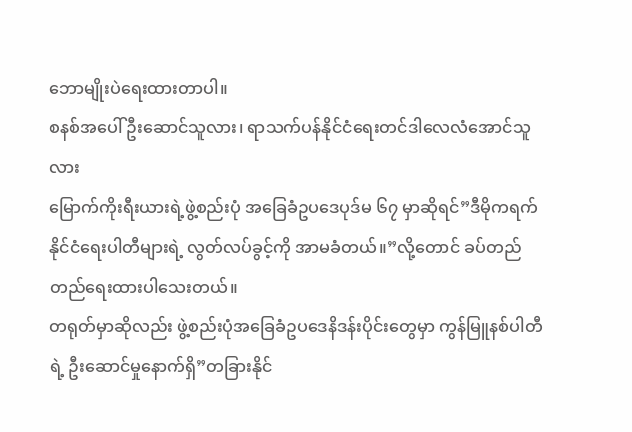ဘောမျိုးပဲရေးထားတာပါ။
စနစ်အပေါ် ဦးဆောင်သူလား၊ ရာသက်ပန်နိုင်ငံရေးတင်ဒါလေလံအောင်သူလား
မြောက်ကိုးရီးယားရဲ့ဖွဲ့စည်းပုံ အခြေခံဥပဒေပုဒ်မ ၆၇ မှာဆိုရင်”ဒီမိုကရက်နိုင်ငံရေးပါတီများရဲ့ လွတ်လပ်ခွင့်ကို အာမခံတယ်။”လို့တောင် ခပ်တည်တည်ရေးထားပါသေးတယ်။
တရုတ်မှာဆိုလည်း ဖွဲ့စည်းပုံအခြေခံဥပဒေနိဒန်းပိုင်းတွေမှာ ကွန်မြူနစ်ပါတီရဲ့ ဦးဆောင်မှုနောက်ရှိ”တခြားနိုင်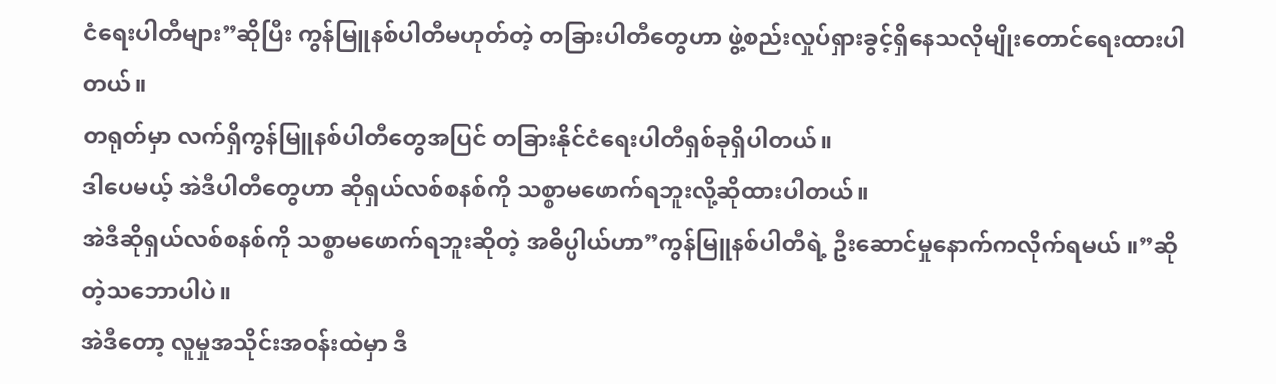ငံရေးပါတီများ”ဆိုပြီး ကွန်မြူနစ်ပါတီမဟုတ်တဲ့ တခြားပါတီတွေဟာ ဖွဲ့စည်းလှုပ်ရှားခွင့်ရှိနေသလိုမျိုးတောင်ရေးထားပါတယ်။
တရုတ်မှာ လက်ရှိကွန်မြူနစ်ပါတီတွေအပြင် တခြားနိုင်ငံရေးပါတီရှစ်ခုရှိပါတယ်။
ဒါပေမယ့် အဲဒီပါတီတွေဟာ ဆိုရှယ်လစ်စနစ်ကို သစ္စာမဖောက်ရဘူးလို့ဆိုထားပါတယ်။
အဲဒီဆိုရှယ်လစ်စနစ်ကို သစ္စာမဖောက်ရဘူးဆိုတဲ့ အဓိပ္ပါယ်ဟာ”ကွန်မြူနစ်ပါတီရဲ့ ဦးဆောင်မှုနောက်ကလိုက်ရမယ် ။”ဆိုတဲ့သဘောပါပဲ။
အဲဒီတော့ လူမှုအသိုင်းအဝန်းထဲမှာ ဒီ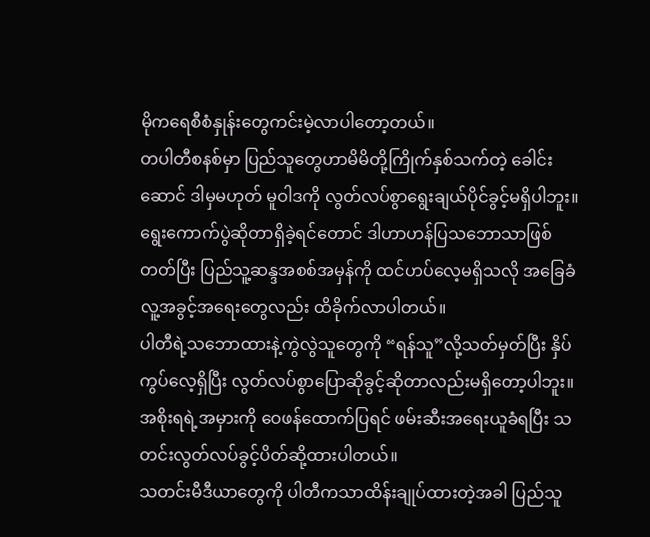မိုကရေစီစံနှုန်းတွေကင်းမဲ့လာပါတော့တယ်။
တပါတီစနစ်မှာ ပြည်သူတွေဟာမိမိတို့ကြိုက်နှစ်သက်တဲ့ ခေါင်းဆောင် ဒါမှမဟုတ် မူဝါဒကို လွတ်လပ်စွာရွေးချယ်ပိုင်ခွင့်မရှိပါဘူး။
ရွေးကောက်ပွဲဆိုတာရှိခဲ့ရင်တောင် ဒါဟာဟန်ပြသဘောသာဖြစ်တတ်ပြီး ပြည်သူ့ဆန္ဒအစစ်အမှန်ကို ထင်ဟပ်လေ့မရှိသလို အခြေခံလူ့အခွင့်အရေးတွေလည်း ထိခိုက်လာပါတယ်။
ပါတီရဲ့သဘောထားနဲ့ကွဲလွဲသူတွေကို “ရန်သူ”လို့သတ်မှတ်ပြီး နှိပ်ကွပ်လေ့ရှိပြီး လွတ်လပ်စွာပြောဆိုခွင့်ဆိုတာလည်းမရှိတော့ပါဘူး။
အစိုးရရဲ့အမှားကို ဝေဖန်ထောက်ပြရင် ဖမ်းဆီးအရေးယူခံရပြီး သတင်းလွတ်လပ်ခွင့်ပိတ်ဆို့ထားပါတယ်။
သတင်းမီဒီယာတွေကို ပါတီကသာထိန်းချုပ်ထားတဲ့အခါ ပြည်သူ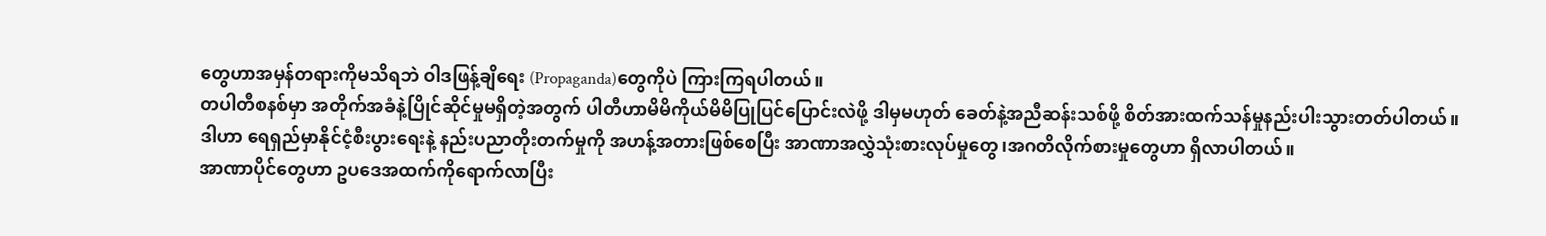တွေဟာအမှန်တရားကိုမသိရဘဲ ဝါဒဖြန့်ချိရေး (Propaganda)တွေကိုပဲ ကြားကြရပါတယ်။
တပါတီစနစ်မှာ အတိုက်အခံနဲ့ပြိုင်ဆိုင်မှုမရှိတဲ့အတွက် ပါတီဟာမိမိကိုယ်မိမိပြုပြင်ပြောင်းလဲဖို့ ဒါမှမဟုတ် ခေတ်နဲ့အညီဆန်းသစ်ဖို့ စိတ်အားထက်သန်မှုနည်းပါးသွားတတ်ပါတယ်။
ဒါဟာ ရေရှည်မှာနိုင်ငံ့စီးပွားရေးနဲ့ နည်းပညာတိုးတက်မှုကို အဟန့်အတားဖြစ်စေပြီး အာဏာအလွှဲသုံးစားလုပ်မှုတွေ၊အဂတိလိုက်စားမှုတွေဟာ ရှိလာပါတယ်။
အာဏာပိုင်တွေဟာ ဥပဒေအထက်ကိုရောက်လာပြီး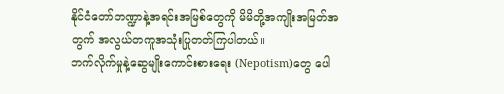နိုင်ငံတော်ဘဏ္ဍာနဲ့အရင်းအမြစ်တွေကို မိမိတို့အကျိုးအမြတ်အတွက် အလွယ်တကူအသုံးပြုတတ်ကြပါတယ်။
ဘက်လိုက်မှုနဲ့ဆွေမျိုးကောင်းစားရေး (Nepotism)တွေ ပေါ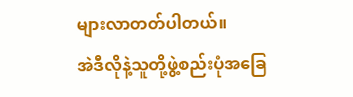များလာတတ်ပါတယ်။
အဲဒီလိုနဲ့သူတို့ဖွဲ့စည်းပုံအခြေ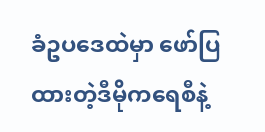ခံဥပဒေထဲမှာ ဖော်ပြထားတဲ့ဒီမိုကရေစီနဲ့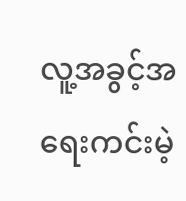လူ့အခွင့်အရေးကင်းမဲ့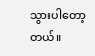သွားပါတော့တယ်။